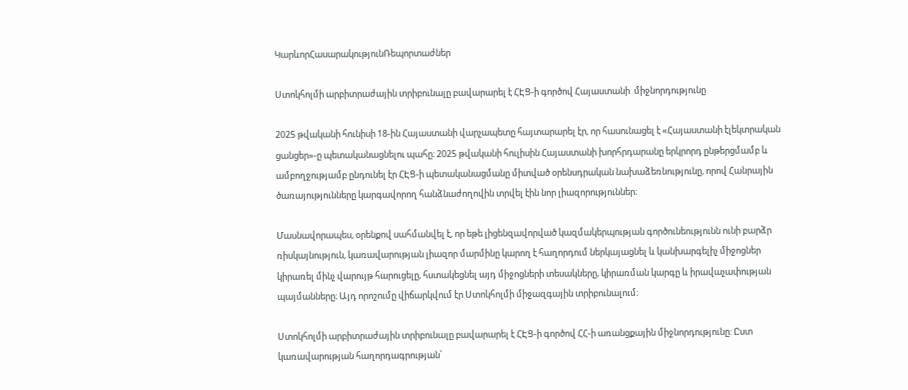ԿարևորՀասարակությունՌեպորտաժներ

Ստոկհոլմի արբիտրաժային տրիբունալը բավարարել է ՀԷՑ-ի գործով Հայաստանի  միջնորդությունը

2025 թվականի հունիսի 18-ին Հայաստանի վարչապետը հայտարարել էր, որ հասունացել է «Հայաստանի էլեկտրական ցանցեր»-ը պետականացնելու պահը։ 2025 թվականի հուլիսին Հայաստանի խորհրդարանը երկրորդ ընթերցմամբ և ամբողջությամբ ընդունել էր ՀԷՑ-ի պետականացմանը միտված օրենսդրական նախաձեռնությունը, որով Հանրային ծառայությունները կարգավորող հանձնաժողովին տրվել էին նոր լիազորություններ։

Մասնավորապես, օրենքով սահմանվել է, որ եթե լիցենզավորված կազմակերպության գործունեությունն ունի բարձր ռիսկայնություն, կառավարության լիազոր մարմինը կարող է հաղորդում ներկայացնել և կանխարգելիչ միջոցներ կիրառել մինչ վարույթ հարուցելը, հստակեցնել այդ միջոցների տեսակները, կիրառման կարգը և իրավաչափության պայմանները։ Այդ որոշումը վիճարկվում էր Ստոկհոլմի միջազգային տրիբունալում։

Ստոկհոլմի արբիտրաժային տրիբունալը բավարարել է ՀԷՑ-ի գործով ՀՀ-ի առանցքային միջնորդությունը: Ըստ կառավարության հաղորդագրության՝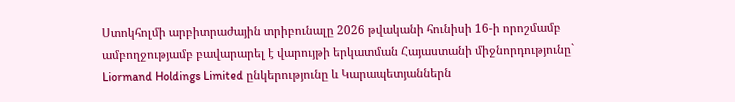Ստոկհոլմի արբիտրաժային տրիբունալը 2026 թվականի հունիսի 16-ի որոշմամբ ամբողջությամբ բավարարել է վարույթի երկատման Հայաստանի միջնորդությունը` Liormand Holdings Limited ընկերությունը և Կարապետյաններն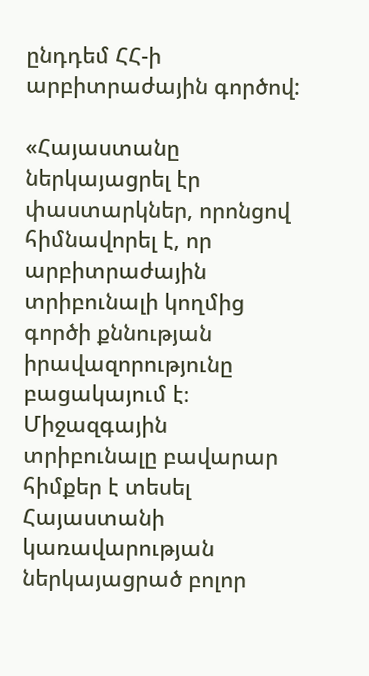ընդդեմ ՀՀ-ի արբիտրաժային գործով:

«Հայաստանը ներկայացրել էր փաստարկներ, որոնցով հիմնավորել է, որ արբիտրաժային տրիբունալի կողմից գործի քննության իրավազորությունը բացակայում է։ Միջազգային տրիբունալը բավարար հիմքեր է տեսել Հայաստանի կառավարության ներկայացրած բոլոր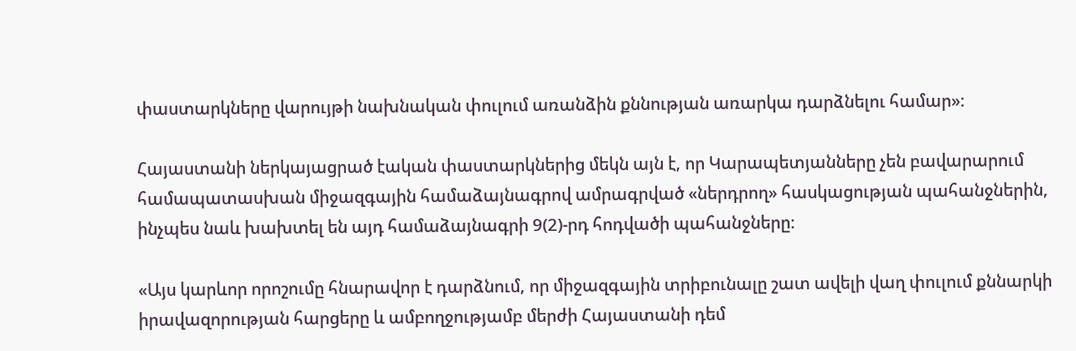փաստարկները վարույթի նախնական փուլում առանձին քննության առարկա դարձնելու համար»։

Հայաստանի ներկայացրած էական փաստարկներից մեկն այն է, որ Կարապետյանները չեն բավարարում համապատասխան միջազգային համաձայնագրով ամրագրված «ներդրող» հասկացության պահանջներին, ինչպես նաև խախտել են այդ համաձայնագրի 9(2)-րդ հոդվածի պահանջները։

«Այս կարևոր որոշումը հնարավոր է դարձնում, որ միջազգային տրիբունալը շատ ավելի վաղ փուլում քննարկի իրավազորության հարցերը և ամբողջությամբ մերժի Հայաստանի դեմ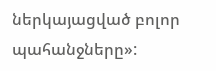ներկայացված բոլոր պահանջները»: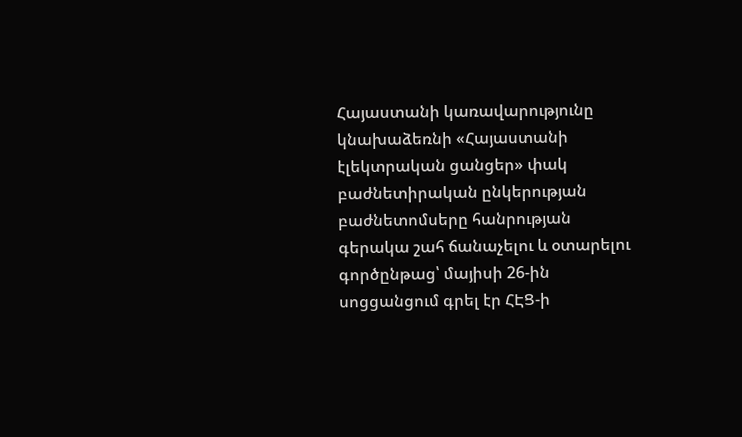Հայաստանի կառավարությունը կնախաձեռնի «Հայաստանի էլեկտրական ցանցեր» փակ բաժնետիրական ընկերության բաժնետոմսերը հանրության գերակա շահ ճանաչելու և օտարելու գործընթաց՝ մայիսի 26-ին սոցցանցում գրել էր ՀԷՑ-ի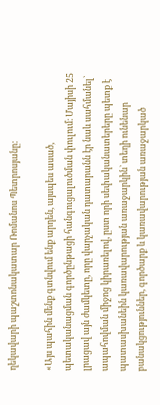ղեկավարի պաշտոնակատար Ռոմանոս Պետրոսյանը:

«Այս պահին մենք գտնվում ենք արդեն, այսպես ասած, պետականացման գործընթացի հանգուցալուծման փուլում։ Մայիսի 25 լրացավ այն ժամկետը, որը վարչական դատարանն էր նաև սահմանել` ապահովման միջոց կիրառելով, ըստ որի սեփականատերերը պետք է պատասխանեին կառավարության առաջարկին` տեղի ունենար բանակցություններ, գործարք և կառավարության առաջարկած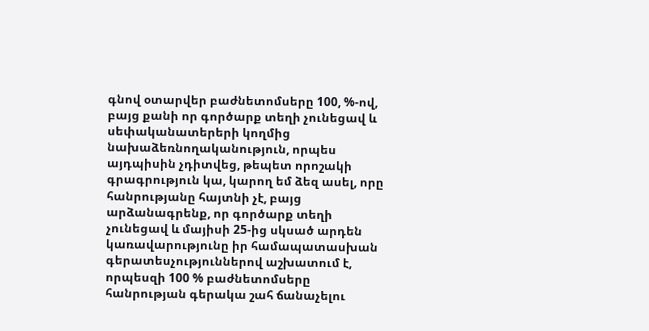գնով օտարվեր բաժնետոմսերը 100, %-ով, բայց քանի որ գործարք տեղի չունեցավ և սեփականատերերի կողմից նախաձեռնողականություն, որպես այդպիսին չդիտվեց, թեպետ որոշակի գրագրություն կա, կարող եմ ձեզ ասել, որը հանրությանը հայտնի չէ, բայց արձանագրենք, որ գործարք տեղի չունեցավ և մայիսի 25-ից սկսած արդեն կառավարությունը իր համապատասխան գերատեսչություններով աշխատում է, որպեսզի 100 % բաժնետոմսերը հանրության գերակա շահ ճանաչելու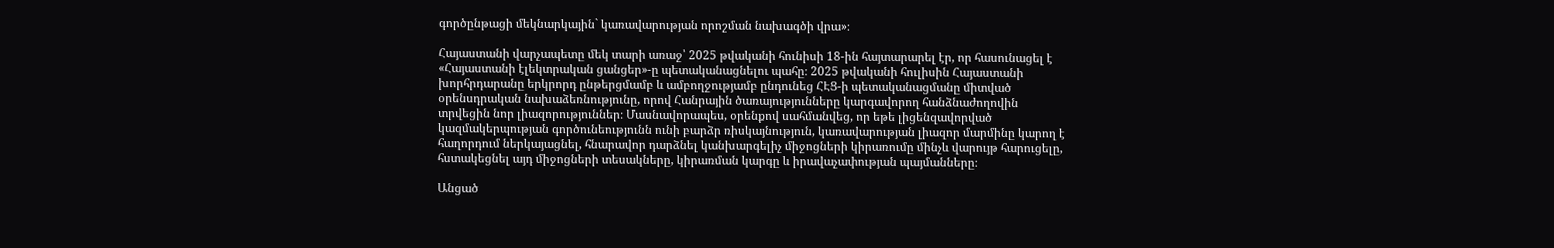գործընթացի մեկնարկային` կառավարության որոշման նախագծի վրա»։

Հայաստանի վարչապետը մեկ տարի առաջ՝ 2025 թվականի հունիսի 18-ին հայտարարել էր, որ հասունացել է «Հայաստանի էլեկտրական ցանցեր»-ը պետականացնելու պահը։ 2025 թվականի հուլիսին Հայաստանի խորհրդարանը երկրորդ ընթերցմամբ և ամբողջությամբ ընդունեց ՀԷՑ-ի պետականացմանը միտված օրենսդրական նախաձեռնությունը, որով Հանրային ծառայությունները կարգավորող հանձնաժողովին տրվեցին նոր լիազորություններ։ Մասնավորապես, օրենքով սահմանվեց, որ եթե լիցենզավորված կազմակերպության գործունեությունն ունի բարձր ռիսկայնություն, կառավարության լիազոր մարմինը կարող է հաղորդում ներկայացնել, հնարավոր դարձնել կանխարգելիչ միջոցների կիրառումը մինչև վարույթ հարուցելը, հստակեցնել այդ միջոցների տեսակները, կիրառման կարգը և իրավաչափության պայմանները։

Անցած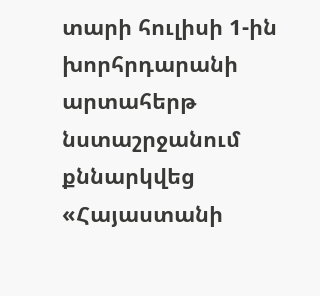տարի հուլիսի 1-ին խորհրդարանի արտահերթ նստաշրջանում քննարկվեց «Հայաստանի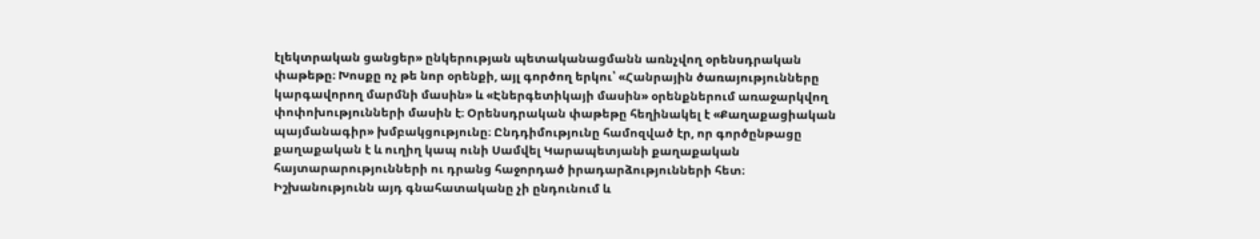էլեկտրական ցանցեր» ընկերության պետականացմանն առնչվող օրենսդրական փաթեթը։ Խոսքը ոչ թե նոր օրենքի, այլ գործող երկու՝ «Հանրային ծառայությունները կարգավորող մարմնի մասին» և «Էներգետիկայի մասին» օրենքներում առաջարկվող փոփոխությունների մասին է։ Օրենսդրական փաթեթը հեղինակել է «Քաղաքացիական պայմանագիր» խմբակցությունը։ Ընդդիմությունը համոզված էր, որ գործընթացը քաղաքական է և ուղիղ կապ ունի Սամվել Կարապետյանի քաղաքական հայտարարությունների ու դրանց հաջորդած իրադարձությունների հետ։ Իշխանությունն այդ գնահատականը չի ընդունում և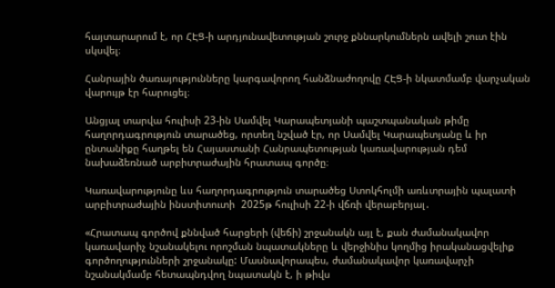հայտարարում է, որ ՀԷՑ-ի արդյունավետության շուրջ քննարկումներն ավելի շուտ էին սկսվել։

Հանրային ծառայությունները կարգավորող հանձնաժողովը ՀԷՑ-ի նկատմամբ վարչական վարույթ էր հարուցել։

Անցյալ տարվա հուլիսի 23-ին Սամվել Կարապետյանի պաշտպանական թիմը հաղորդագրություն տարածեց, որտեղ նշված էր, որ Սամվել Կարապետյանը և իր ընտանիքը հաղթել են Հայաստանի Հանրապետության կառավարության դեմ նախաձեռնած արբիտրաժային հրատապ գործը։

Կառավարությունը ևս հաղորդագրություն տարածեց Ստոկհոլմի առևտրային պալատի արբիտրաժային ինստիտուտի  2025թ հուլիսի 22-ի վճռի վերաբերյալ․

«Հրատապ գործով քննված հարցերի (վեճի) շրջանակն այլ է, քան ժամանակավոր կառավարիչ նշանակելու որոշման նպատակները և վերջինիս կողմից իրականացվելիք գործողությունների շրջանակը: Մասնավորապես, ժամանակավոր կառավարչի նշանակմամբ հետապնդվող նպատակն է, ի թիվս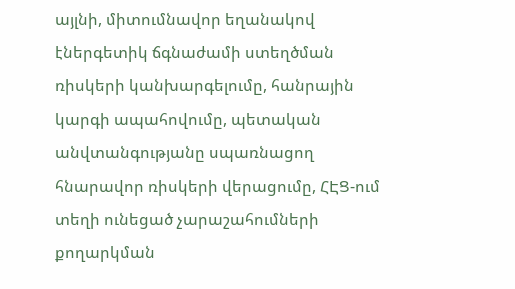այլնի, միտումնավոր եղանակով էներգետիկ ճգնաժամի ստեղծման ռիսկերի կանխարգելումը, հանրային կարգի ապահովումը, պետական անվտանգությանը սպառնացող հնարավոր ռիսկերի վերացումը, ՀԷՑ-ում տեղի ունեցած չարաշահումների քողարկման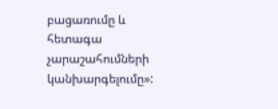բացառումը և հետագա չարաշահումների կանխարգելումը»: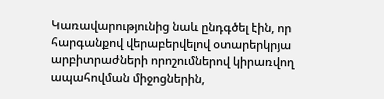Կառավարությունից նաև ընդգծել էին, որ հարգանքով վերաբերվելով օտարերկրյա արբիտրաժների որոշումներով կիրառվող ապահովման միջոցներին,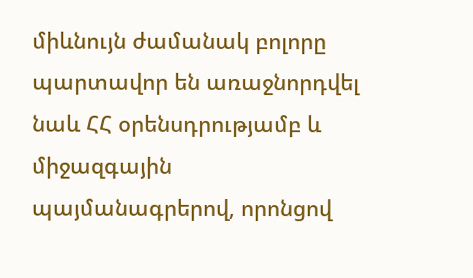միևնույն ժամանակ բոլորը պարտավոր են առաջնորդվել նաև ՀՀ օրենսդրությամբ և միջազգային պայմանագրերով, որոնցով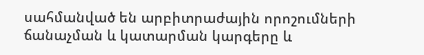սահմանված են արբիտրաժային որոշումների ճանաչման և կատարման կարգերը և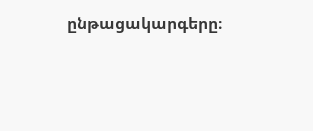ընթացակարգերը։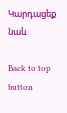Կարդացեք նաև

Back to top button